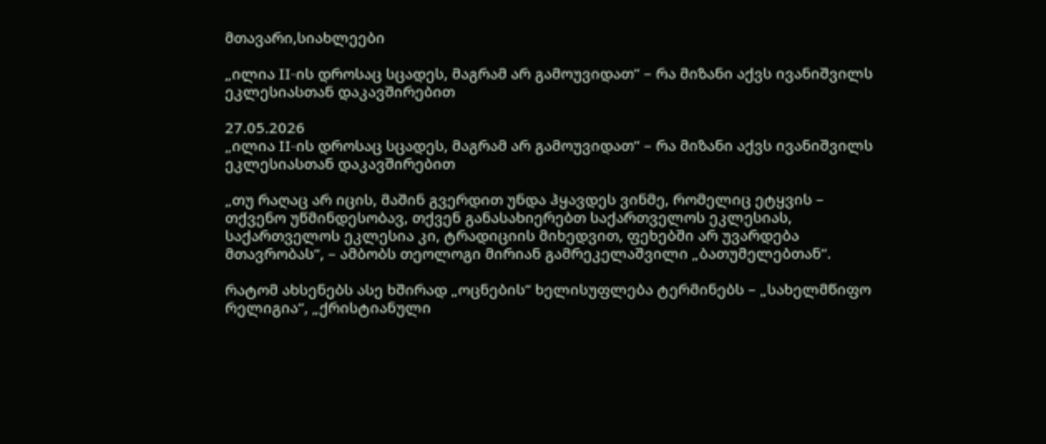მთავარი,სიახლეები

„ილია II-ის დროსაც სცადეს, მაგრამ არ გამოუვიდათ“ – რა მიზანი აქვს ივანიშვილს ეკლესიასთან დაკავშირებით

27.05.2026
„ილია II-ის დროსაც სცადეს, მაგრამ არ გამოუვიდათ“ – რა მიზანი აქვს ივანიშვილს ეკლესიასთან დაკავშირებით

„თუ რაღაც არ იცის, მაშინ გვერდით უნდა ჰყავდეს ვინმე, რომელიც ეტყვის – თქვენო უწმინდესობავ, თქვენ განასახიერებთ საქართველოს ეკლესიას, საქართველოს ეკლესია კი, ტრადიციის მიხედვით, ფეხებში არ უვარდება მთავრობას“, – ამბობს თეოლოგი მირიან გამრეკელაშვილი „ბათუმელებთან“.

რატომ ახსენებს ასე ხშირად „ოცნების“ ხელისუფლება ტერმინებს – „სახელმწიფო რელიგია“, „ქრისტიანული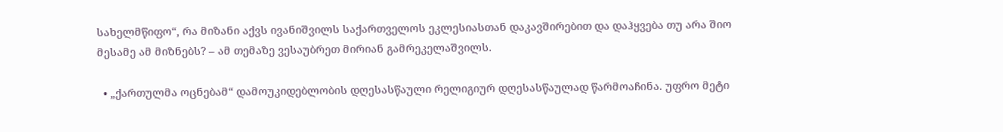სახელმწიფო“, რა მიზანი აქვს ივანიშვილს საქართველოს ეკლესიასთან დაკავშირებით და დაჰყვება თუ არა შიო მესამე ამ მიზნებს? – ამ თემაზე ვესაუბრეთ მირიან გამრეკელაშვილს.

  • „ქართულმა ოცნებამ“ დამოუკიდებლობის დღესასწაული რელიგიურ დღესასწაულად წარმოაჩინა. უფრო მეტი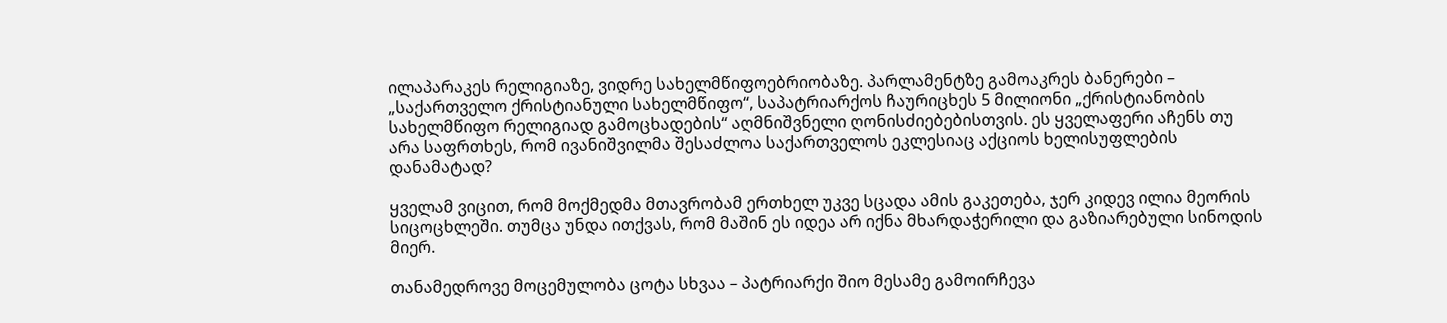ილაპარაკეს რელიგიაზე, ვიდრე სახელმწიფოებრიობაზე. პარლამენტზე გამოაკრეს ბანერები – „საქართველო ქრისტიანული სახელმწიფო“, საპატრიარქოს ჩაურიცხეს 5 მილიონი „ქრისტიანობის სახელმწიფო რელიგიად გამოცხადების“ აღმნიშვნელი ღონისძიებებისთვის. ეს ყველაფერი აჩენს თუ არა საფრთხეს, რომ ივანიშვილმა შესაძლოა საქართველოს ეკლესიაც აქციოს ხელისუფლების დანამატად?

ყველამ ვიცით, რომ მოქმედმა მთავრობამ ერთხელ უკვე სცადა ამის გაკეთება, ჯერ კიდევ ილია მეორის სიცოცხლეში. თუმცა უნდა ითქვას, რომ მაშინ ეს იდეა არ იქნა მხარდაჭერილი და გაზიარებული სინოდის მიერ.

თანამედროვე მოცემულობა ცოტა სხვაა – პატრიარქი შიო მესამე გამოირჩევა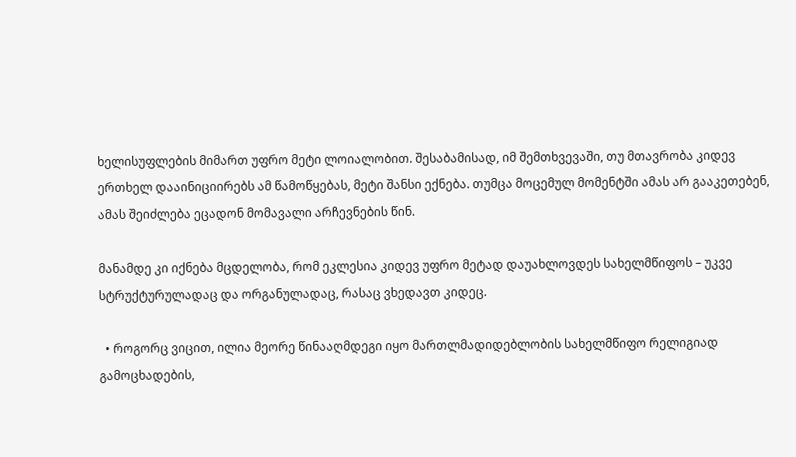ხელისუფლების მიმართ უფრო მეტი ლოიალობით. შესაბამისად, იმ შემთხვევაში, თუ მთავრობა კიდევ ერთხელ დააინიციირებს ამ წამოწყებას, მეტი შანსი ექნება. თუმცა მოცემულ მომენტში ამას არ გააკეთებენ, ამას შეიძლება ეცადონ მომავალი არჩევნების წინ.

მანამდე კი იქნება მცდელობა, რომ ეკლესია კიდევ უფრო მეტად დაუახლოვდეს სახელმწიფოს – უკვე სტრუქტურულადაც და ორგანულადაც, რასაც ვხედავთ კიდეც.

  • როგორც ვიცით, ილია მეორე წინააღმდეგი იყო მართლმადიდებლობის სახელმწიფო რელიგიად გამოცხადების,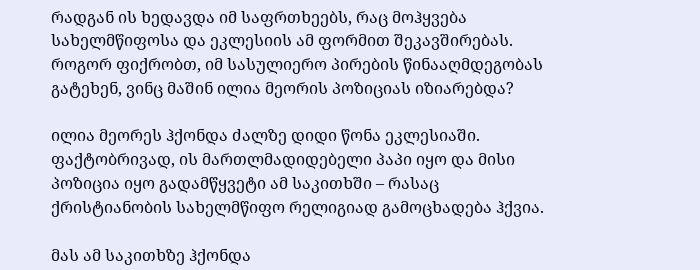რადგან ის ხედავდა იმ საფრთხეებს, რაც მოჰყვება სახელმწიფოსა და ეკლესიის ამ ფორმით შეკავშირებას. როგორ ფიქრობთ, იმ სასულიერო პირების წინააღმდეგობას გატეხენ, ვინც მაშინ ილია მეორის პოზიციას იზიარებდა?

ილია მეორეს ჰქონდა ძალზე დიდი წონა ეკლესიაში. ფაქტობრივად, ის მართლმადიდებელი პაპი იყო და მისი პოზიცია იყო გადამწყვეტი ამ საკითხში – რასაც ქრისტიანობის სახელმწიფო რელიგიად გამოცხადება ჰქვია.

მას ამ საკითხზე ჰქონდა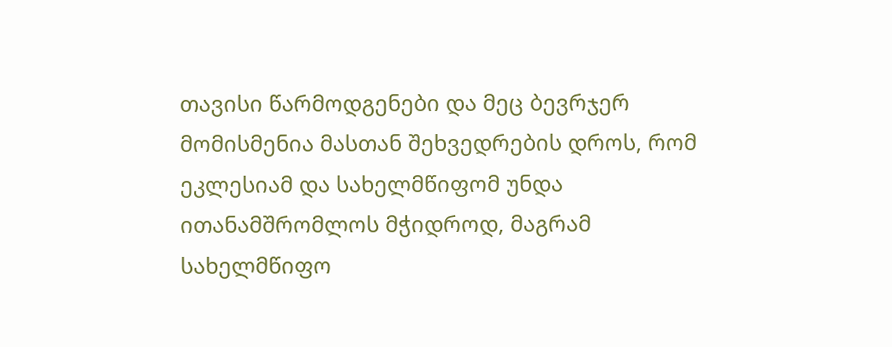თავისი წარმოდგენები და მეც ბევრჯერ მომისმენია მასთან შეხვედრების დროს, რომ ეკლესიამ და სახელმწიფომ უნდა ითანამშრომლოს მჭიდროდ, მაგრამ სახელმწიფო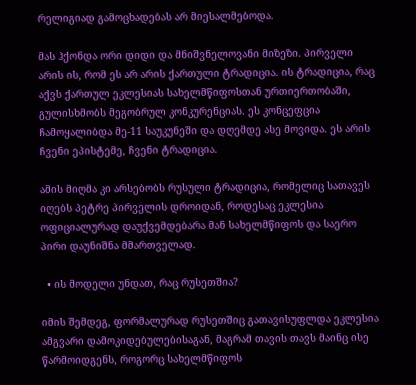რელიგიად გამოცხადებას არ მიესალმებოდა.

მას ჰქონდა ორი დიდი და მნიშვნელოვანი მიზეზი. პირველი არის ის, რომ ეს არ არის ქართული ტრადიცია. ის ტრადიცია, რაც აქვს ქართულ ეკლესიას სახელმწიფოსთან ურთიერთობაში, გულისხმობს მეგობრულ კონკურენციას. ეს კონცეფცია ჩამოყალიბდა მე-11 საუკუნეში და დღემდე ასე მოვიდა. ეს არის ჩვენი ეპისტემე, ჩვენი ტრადიცია.

ამის მიღმა კი არსებობს რუსული ტრადიცია, რომელიც სათავეს იღებს პეტრე პირველის დროიდან, როდესაც ეკლესია ოფიციალურად დაუქვემდებარა მან სახელმწიფოს და საერო პირი დაუნიშნა მმართველად.

  • ის მოდელი უნდათ, რაც რუსეთშია?

იმის შემდეგ, ფორმალურად რუსეთშიც გათავისუფლდა ეკლესია ამგვარი დამოკიდებულებისაგან, მაგრამ თავის თავს მაინც ისე წარმოიდგენს, როგორც სახელმწიფოს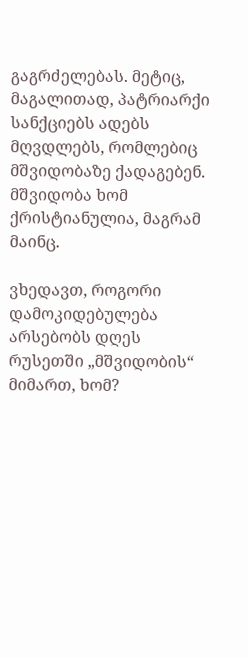გაგრძელებას. მეტიც, მაგალითად, პატრიარქი სანქციებს ადებს მღვდლებს, რომლებიც მშვიდობაზე ქადაგებენ. მშვიდობა ხომ ქრისტიანულია, მაგრამ მაინც.

ვხედავთ, როგორი დამოკიდებულება არსებობს დღეს რუსეთში „მშვიდობის“ მიმართ, ხომ?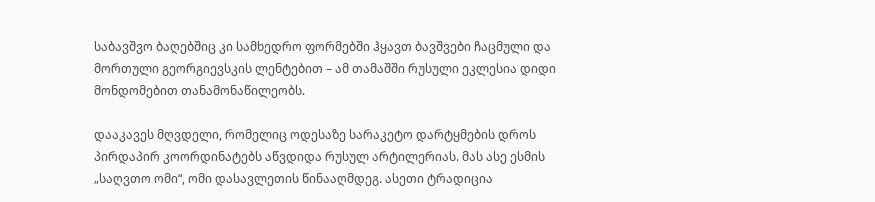საბავშვო ბაღებშიც კი სამხედრო ფორმებში ჰყავთ ბავშვები ჩაცმული და მორთული გეორგიევსკის ლენტებით – ამ თამაშში რუსული ეკლესია დიდი მონდომებით თანამონაწილეობს.

დააკავეს მღვდელი, რომელიც ოდესაზე სარაკეტო დარტყმების დროს პირდაპირ კოორდინატებს აწვდიდა რუსულ არტილერიას. მას ასე ესმის „საღვთო ომი“, ომი დასავლეთის წინააღმდეგ. ასეთი ტრადიცია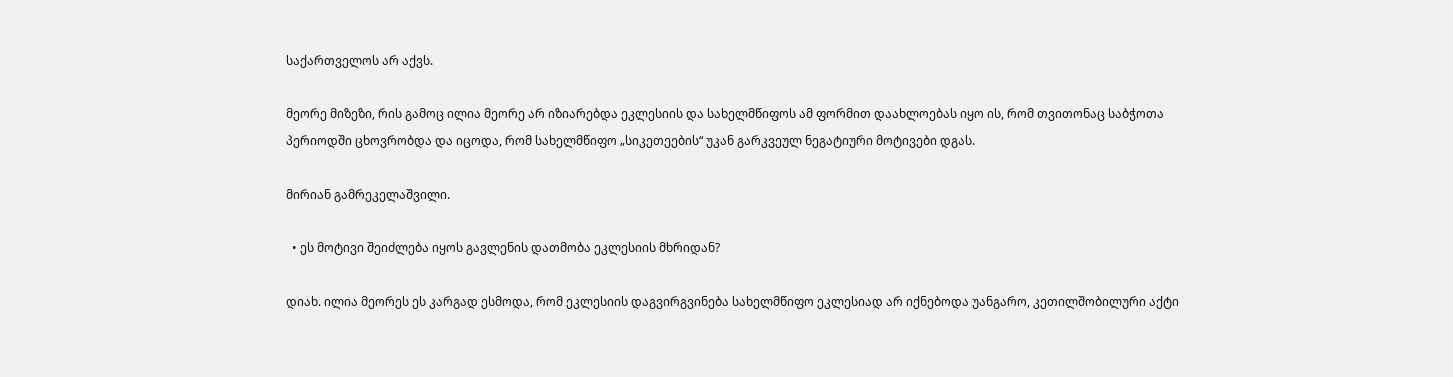საქართველოს არ აქვს.

მეორე მიზეზი, რის გამოც ილია მეორე არ იზიარებდა ეკლესიის და სახელმწიფოს ამ ფორმით დაახლოებას იყო ის, რომ თვითონაც საბჭოთა პერიოდში ცხოვრობდა და იცოდა, რომ სახელმწიფო „სიკეთეების“ უკან გარკვეულ ნეგატიური მოტივები დგას.

მირიან გამრეკელაშვილი.

  • ეს მოტივი შეიძლება იყოს გავლენის დათმობა ეკლესიის მხრიდან?

დიახ. ილია მეორეს ეს კარგად ესმოდა, რომ ეკლესიის დაგვირგვინება სახელმწიფო ეკლესიად არ იქნებოდა უანგარო, კეთილშობილური აქტი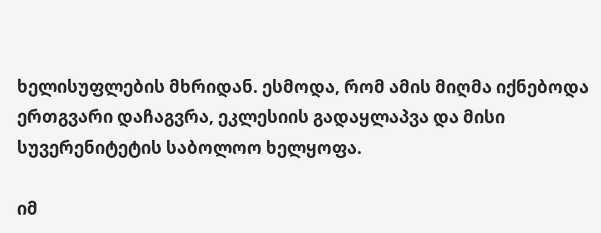ხელისუფლების მხრიდან. ესმოდა, რომ ამის მიღმა იქნებოდა ერთგვარი დაჩაგვრა, ეკლესიის გადაყლაპვა და მისი სუვერენიტეტის საბოლოო ხელყოფა.

იმ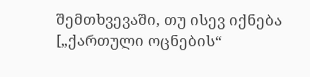შემთხვევაში, თუ ისევ იქნება [„ქართული ოცნების“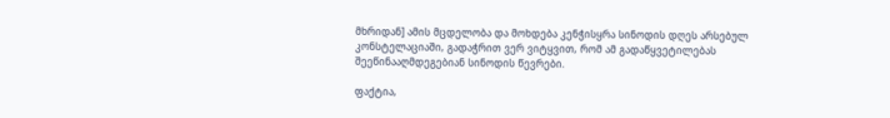მხრიდან] ამის მცდელობა და მოხდება კენჭისყრა სინოდის დღეს არსებულ კონსტელაციაში, გადაჭრით ვერ ვიტყვით, რომ ამ გადაწყვეტილებას შეეწინააღმდეგებიან სინოდის წევრები.

ფაქტია,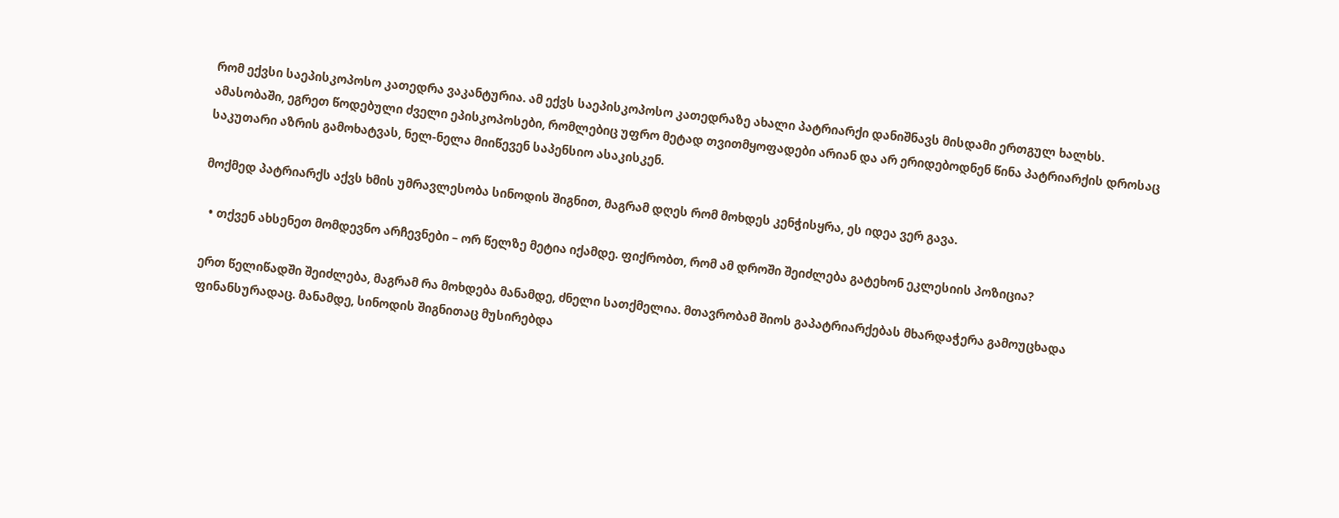რომ ექვსი საეპისკოპოსო კათედრა ვაკანტურია. ამ ექვს საეპისკოპოსო კათედრაზე ახალი პატრიარქი დანიშნავს მისდამი ერთგულ ხალხს. ამასობაში, ეგრეთ წოდებული ძველი ეპისკოპოსები, რომლებიც უფრო მეტად თვითმყოფადები არიან და არ ერიდებოდნენ წინა პატრიარქის დროსაც საკუთარი აზრის გამოხატვას, ნელ-ნელა მიიწევენ საპენსიო ასაკისკენ.

მოქმედ პატრიარქს აქვს ხმის უმრავლესობა სინოდის შიგნით, მაგრამ დღეს რომ მოხდეს კენჭისყრა, ეს იდეა ვერ გავა.

  • თქვენ ახსენეთ მომდევნო არჩევნები – ორ წელზე მეტია იქამდე. ფიქრობთ, რომ ამ დროში შეიძლება გატეხონ ეკლესიის პოზიცია?

ერთ წელიწადში შეიძლება, მაგრამ რა მოხდება მანამდე, ძნელი სათქმელია. მთავრობამ შიოს გაპატრიარქებას მხარდაჭერა გამოუცხადა ფინანსურადაც. მანამდე, სინოდის შიგნითაც მუსირებდა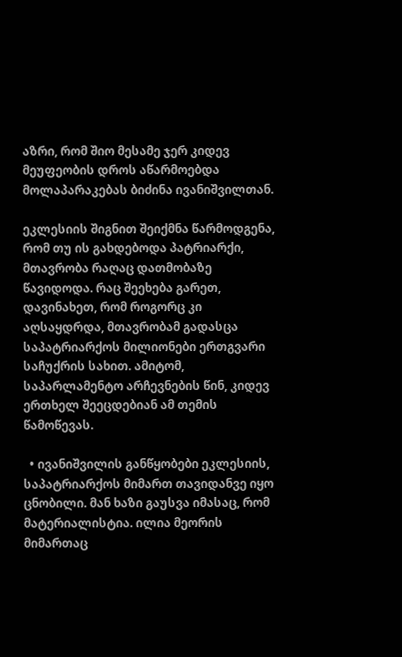აზრი, რომ შიო მესამე ჯერ კიდევ მეუფეობის დროს აწარმოებდა მოლაპარაკებას ბიძინა ივანიშვილთან.

ეკლესიის შიგნით შეიქმნა წარმოდგენა, რომ თუ ის გახდებოდა პატრიარქი, მთავრობა რაღაც დათმობაზე წავიდოდა. რაც შეეხება გარეთ, დავინახეთ, რომ როგორც კი აღსაყდრდა, მთავრობამ გადასცა საპატრიარქოს მილიონები ერთგვარი საჩუქრის სახით. ამიტომ, საპარლამენტო არჩევნების წინ, კიდევ ერთხელ შეეცდებიან ამ თემის წამოწევას.

  • ივანიშვილის განწყობები ეკლესიის, საპატრიარქოს მიმართ თავიდანვე იყო ცნობილი. მან ხაზი გაუსვა იმასაც, რომ მატერიალისტია. ილია მეორის მიმართაც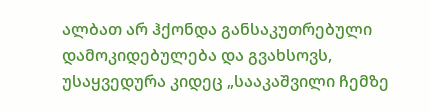ალბათ არ ჰქონდა განსაკუთრებული დამოკიდებულება და გვახსოვს, უსაყვედურა კიდეც „სააკაშვილი ჩემზე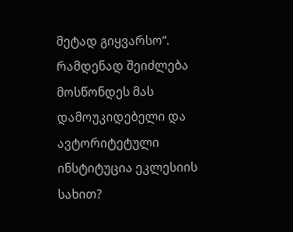მეტად გიყვარსო“. რამდენად შეიძლება მოსწონდეს მას დამოუკიდებელი და ავტორიტეტული ინსტიტუცია ეკლესიის სახით?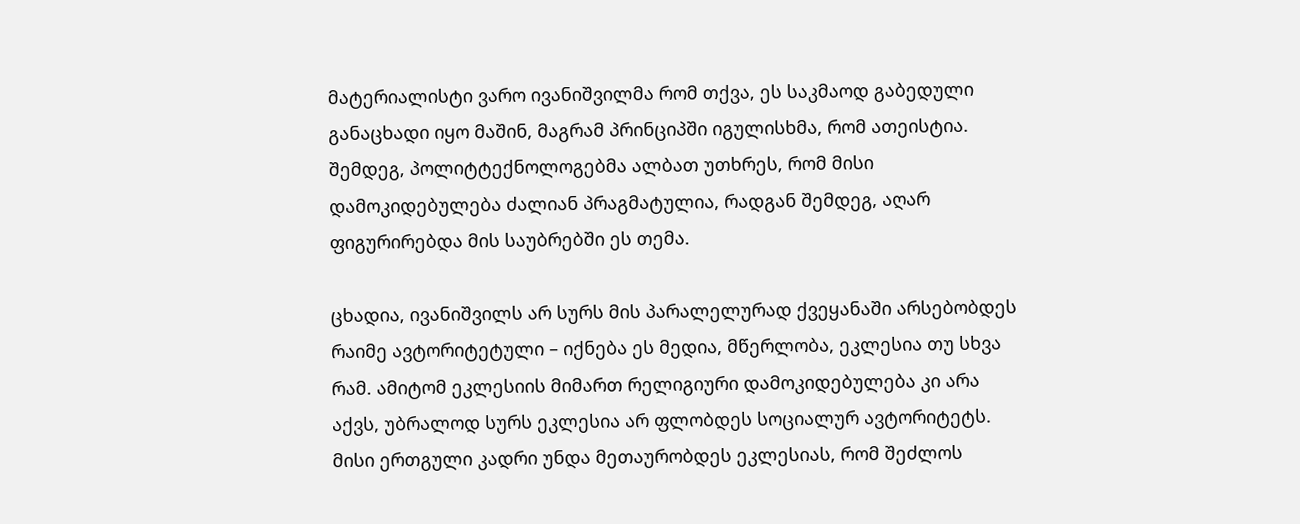მატერიალისტი ვარო ივანიშვილმა რომ თქვა, ეს საკმაოდ გაბედული განაცხადი იყო მაშინ, მაგრამ პრინციპში იგულისხმა, რომ ათეისტია. შემდეგ, პოლიტტექნოლოგებმა ალბათ უთხრეს, რომ მისი დამოკიდებულება ძალიან პრაგმატულია, რადგან შემდეგ, აღარ ფიგურირებდა მის საუბრებში ეს თემა.

ცხადია, ივანიშვილს არ სურს მის პარალელურად ქვეყანაში არსებობდეს რაიმე ავტორიტეტული – იქნება ეს მედია, მწერლობა, ეკლესია თუ სხვა რამ. ამიტომ ეკლესიის მიმართ რელიგიური დამოკიდებულება კი არა აქვს, უბრალოდ სურს ეკლესია არ ფლობდეს სოციალურ ავტორიტეტს. მისი ერთგული კადრი უნდა მეთაურობდეს ეკლესიას, რომ შეძლოს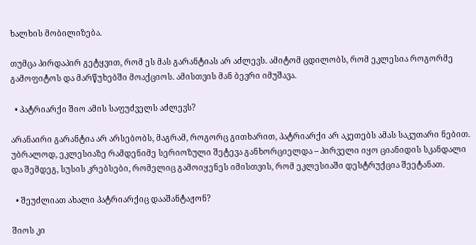ხალხის მობილიზება.

თუმცა პირდაპირ გეტყვით, რომ ეს მას გარანტიას არ აძლევს. ამიტომ ცდილობს, რომ ეკლესია როგორმე გამოფიტოს და მარწუხებში მოაქციოს. ამისთვის მან ბევრი იმუშავა.

  • პატრიარქი შიო ამის საფუძველს აძლევს?

არანაირი გარანტია არ არსებობს, მაგრამ, როგორც გითხარით, პატრიარქი არ აკეთებს ამას საკუთარი ნებით. უბრალოდ, ეკლესიაზე რამდენიმე სერიოზული შეტევა განხორციელდა – პირველი იყო ციანიდის სკანდალი და შემდეგ, სუსის კრებსები, რომელიც გამოიყენეს იმისთვის, რომ ეკლესიაში დესტრუქცია შეეტანათ.

  • შეუძლიათ ახალი პატრიარქიც დააშანტაჟონ?

შიოს კი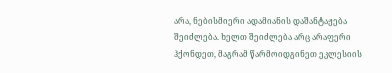არა, ნებისმიერი ადამიანის დაშანტაჟება შეიძლება. ხელთ შეიძლება არც არაფერი ჰქონდეთ, მაგრამ წარმოიდგინეთ ეკლესიის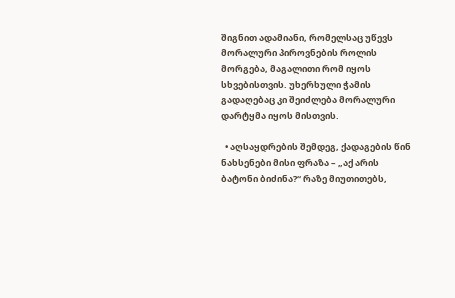შიგნით ადამიანი, რომელსაც უწევს მორალური პიროვნების როლის მორგება, მაგალითი რომ იყოს სხვებისთვის. უხერხული ჭამის გადაღებაც კი შეიძლება მორალური დარტყმა იყოს მისთვის.

  • აღსაყდრების შემდეგ, ქადაგების წინ ნახსენები მისი ფრაზა – „აქ არის ბატონი ბიძინა?“ რაზე მიუთითებს,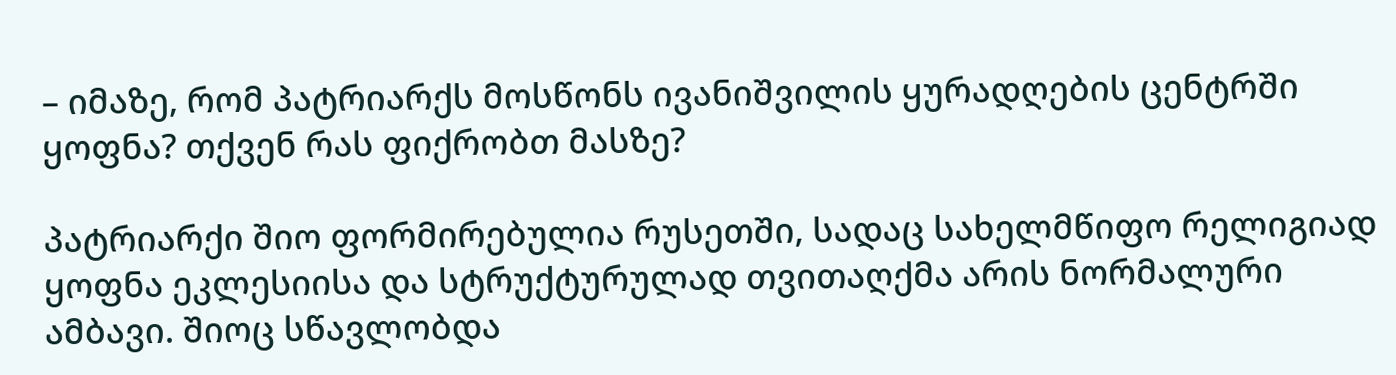– იმაზე, რომ პატრიარქს მოსწონს ივანიშვილის ყურადღების ცენტრში ყოფნა? თქვენ რას ფიქრობთ მასზე?

პატრიარქი შიო ფორმირებულია რუსეთში, სადაც სახელმწიფო რელიგიად ყოფნა ეკლესიისა და სტრუქტურულად თვითაღქმა არის ნორმალური ამბავი. შიოც სწავლობდა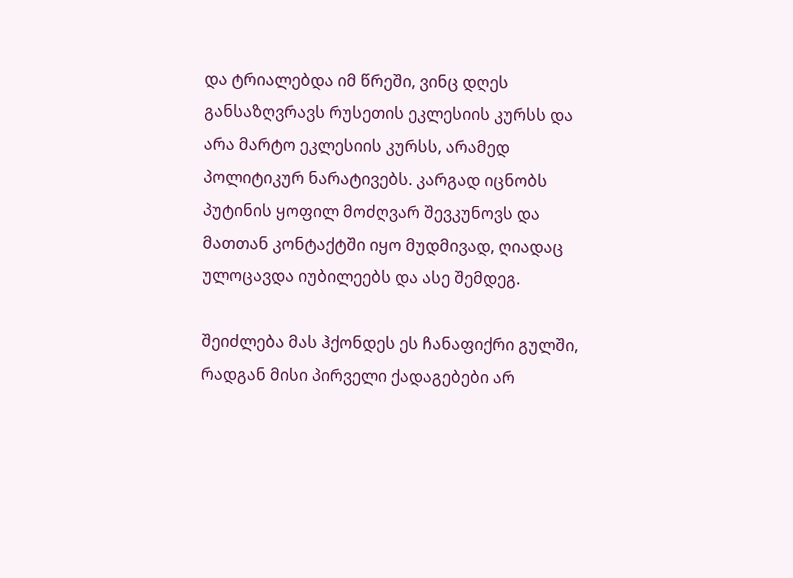და ტრიალებდა იმ წრეში, ვინც დღეს განსაზღვრავს რუსეთის ეკლესიის კურსს და არა მარტო ეკლესიის კურსს, არამედ პოლიტიკურ ნარატივებს. კარგად იცნობს პუტინის ყოფილ მოძღვარ შევკუნოვს და მათთან კონტაქტში იყო მუდმივად, ღიადაც ულოცავდა იუბილეებს და ასე შემდეგ.

შეიძლება მას ჰქონდეს ეს ჩანაფიქრი გულში, რადგან მისი პირველი ქადაგებები არ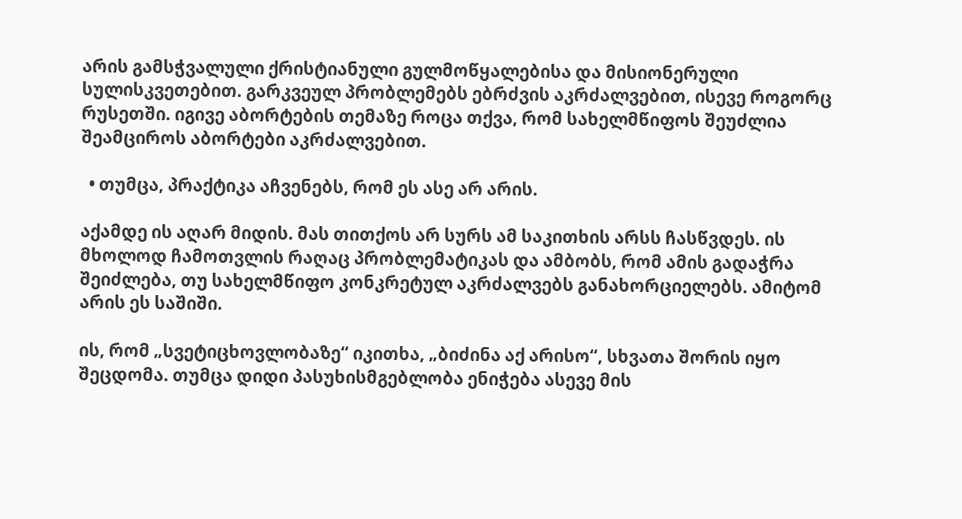არის გამსჭვალული ქრისტიანული გულმოწყალებისა და მისიონერული სულისკვეთებით. გარკვეულ პრობლემებს ებრძვის აკრძალვებით, ისევე როგორც რუსეთში. იგივე აბორტების თემაზე როცა თქვა, რომ სახელმწიფოს შეუძლია შეამციროს აბორტები აკრძალვებით.

  • თუმცა, პრაქტიკა აჩვენებს, რომ ეს ასე არ არის.

აქამდე ის აღარ მიდის. მას თითქოს არ სურს ამ საკითხის არსს ჩასწვდეს. ის მხოლოდ ჩამოთვლის რაღაც პრობლემატიკას და ამბობს, რომ ამის გადაჭრა შეიძლება, თუ სახელმწიფო კონკრეტულ აკრძალვებს განახორციელებს. ამიტომ არის ეს საშიში.

ის, რომ „სვეტიცხოვლობაზე“ იკითხა, „ბიძინა აქ არისო“, სხვათა შორის იყო შეცდომა. თუმცა დიდი პასუხისმგებლობა ენიჭება ასევე მის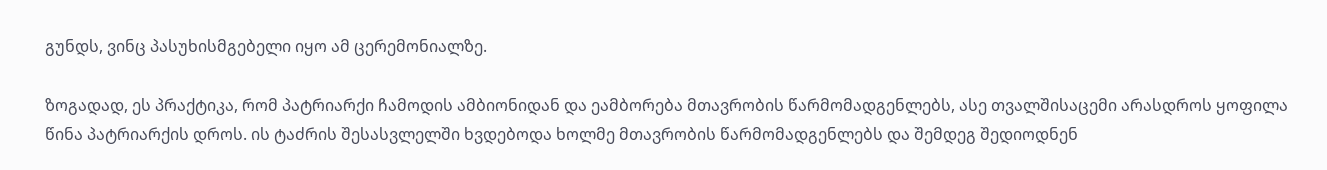გუნდს, ვინც პასუხისმგებელი იყო ამ ცერემონიალზე.

ზოგადად, ეს პრაქტიკა, რომ პატრიარქი ჩამოდის ამბიონიდან და ეამბორება მთავრობის წარმომადგენლებს, ასე თვალშისაცემი არასდროს ყოფილა წინა პატრიარქის დროს. ის ტაძრის შესასვლელში ხვდებოდა ხოლმე მთავრობის წარმომადგენლებს და შემდეგ შედიოდნენ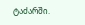ტაძარში.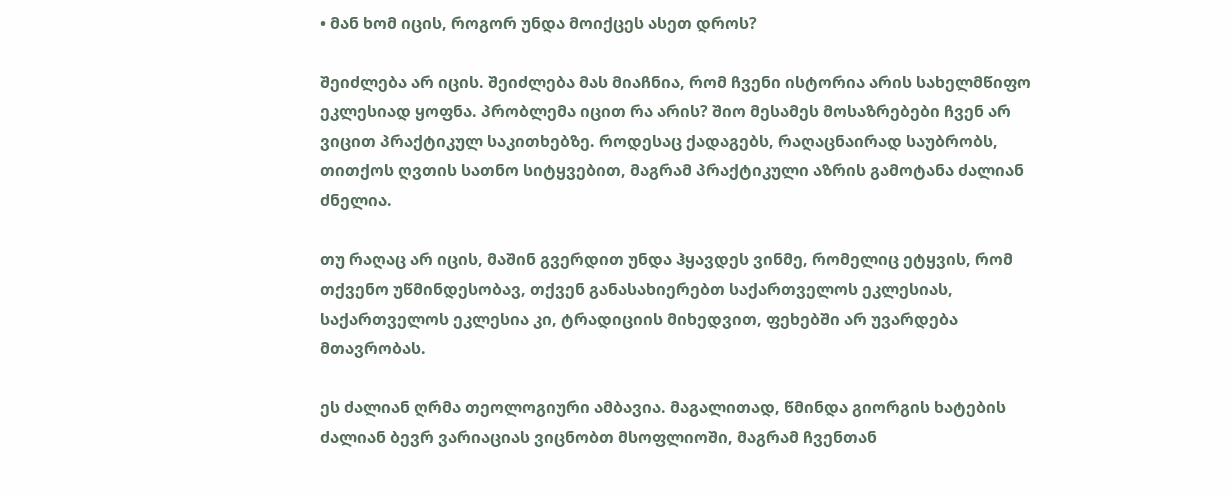• მან ხომ იცის, როგორ უნდა მოიქცეს ასეთ დროს?

შეიძლება არ იცის. შეიძლება მას მიაჩნია, რომ ჩვენი ისტორია არის სახელმწიფო ეკლესიად ყოფნა. პრობლემა იცით რა არის? შიო მესამეს მოსაზრებები ჩვენ არ ვიცით პრაქტიკულ საკითხებზე. როდესაც ქადაგებს, რაღაცნაირად საუბრობს, თითქოს ღვთის სათნო სიტყვებით, მაგრამ პრაქტიკული აზრის გამოტანა ძალიან ძნელია.

თუ რაღაც არ იცის, მაშინ გვერდით უნდა ჰყავდეს ვინმე, რომელიც ეტყვის, რომ თქვენო უწმინდესობავ, თქვენ განასახიერებთ საქართველოს ეკლესიას, საქართველოს ეკლესია კი, ტრადიციის მიხედვით, ფეხებში არ უვარდება მთავრობას.

ეს ძალიან ღრმა თეოლოგიური ამბავია. მაგალითად, წმინდა გიორგის ხატების ძალიან ბევრ ვარიაციას ვიცნობთ მსოფლიოში, მაგრამ ჩვენთან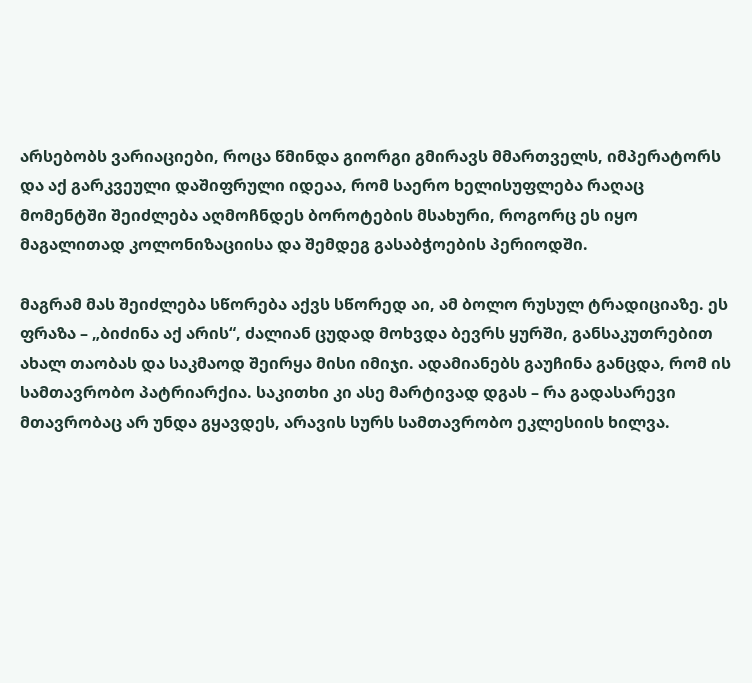არსებობს ვარიაციები, როცა წმინდა გიორგი გმირავს მმართველს, იმპერატორს და აქ გარკვეული დაშიფრული იდეაა, რომ საერო ხელისუფლება რაღაც მომენტში შეიძლება აღმოჩნდეს ბოროტების მსახური, როგორც ეს იყო მაგალითად კოლონიზაციისა და შემდეგ გასაბჭოების პერიოდში.

მაგრამ მას შეიძლება სწორება აქვს სწორედ აი, ამ ბოლო რუსულ ტრადიციაზე. ეს ფრაზა – „ბიძინა აქ არის“, ძალიან ცუდად მოხვდა ბევრს ყურში, განსაკუთრებით ახალ თაობას და საკმაოდ შეირყა მისი იმიჯი. ადამიანებს გაუჩინა განცდა, რომ ის სამთავრობო პატრიარქია. საკითხი კი ასე მარტივად დგას – რა გადასარევი მთავრობაც არ უნდა გყავდეს, არავის სურს სამთავრობო ეკლესიის ხილვა.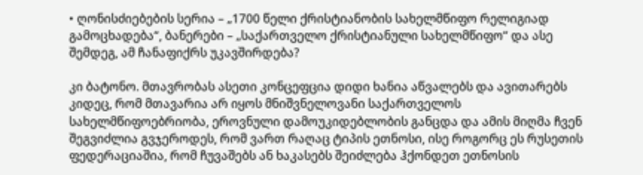• ღონისძიებების სერია – „1700 წელი ქრისტიანობის სახელმწიფო რელიგიად გამოცხადება“, ბანერები – „საქართველო ქრისტიანული სახელმწიფო“ და ასე შემდეგ, ამ ჩანაფიქრს უკავშირდება?

კი ბატონო. მთავრობას ასეთი კონცეფცია დიდი ხანია აწვალებს და ავითარებს კიდეც, რომ მთავარია არ იყოს მნიშვნელოვანი საქართველოს სახელმწიფოებრიობა, ეროვნული დამოუკიდებლობის განცდა და ამის მიღმა ჩვენ შეგვიძლია გვჯეროდეს, რომ ვართ რაღაც ტიპის ეთნოსი, ისე როგორც ეს რუსეთის ფედერაციაშია, რომ ჩუვაშებს ან ხაკასებს შეიძლება ჰქონდეთ ეთნოსის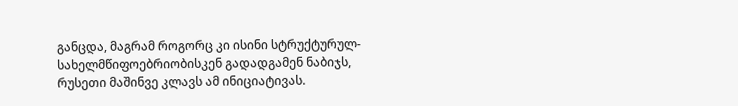განცდა, მაგრამ როგორც კი ისინი სტრუქტურულ-სახელმწიფოებრიობისკენ გადადგამენ ნაბიჯს, რუსეთი მაშინვე კლავს ამ ინიციატივას.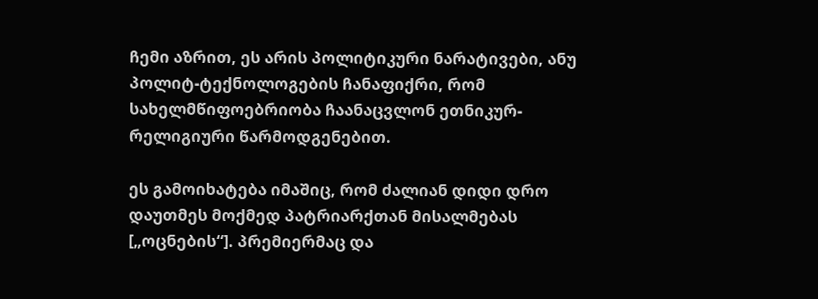ჩემი აზრით, ეს არის პოლიტიკური ნარატივები, ანუ პოლიტ-ტექნოლოგების ჩანაფიქრი, რომ სახელმწიფოებრიობა ჩაანაცვლონ ეთნიკურ-რელიგიური წარმოდგენებით.

ეს გამოიხატება იმაშიც, რომ ძალიან დიდი დრო დაუთმეს მოქმედ პატრიარქთან მისალმებას [„ოცნების“]. პრემიერმაც და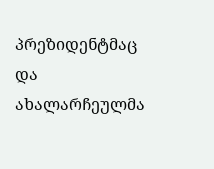პრეზიდენტმაც და ახალარჩეულმა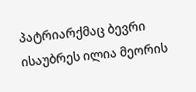პატრიარქმაც ბევრი ისაუბრეს ილია მეორის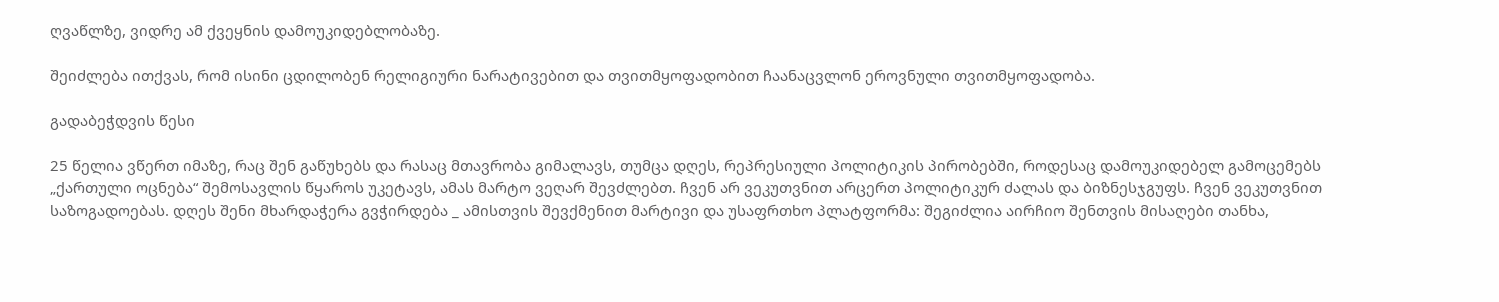ღვაწლზე, ვიდრე ამ ქვეყნის დამოუკიდებლობაზე.

შეიძლება ითქვას, რომ ისინი ცდილობენ რელიგიური ნარატივებით და თვითმყოფადობით ჩაანაცვლონ ეროვნული თვითმყოფადობა.

გადაბეჭდვის წესი

25 წელია ვწერთ იმაზე, რაც შენ გაწუხებს და რასაც მთავრობა გიმალავს, თუმცა დღეს, რეპრესიული პოლიტიკის პირობებში, როდესაც დამოუკიდებელ გამოცემებს „ქართული ოცნება“ შემოსავლის წყაროს უკეტავს, ამას მარტო ვეღარ შევძლებთ. ჩვენ არ ვეკუთვნით არცერთ პოლიტიკურ ძალას და ბიზნესჯგუფს. ჩვენ ვეკუთვნით საზოგადოებას. დღეს შენი მხარდაჭერა გვჭირდება _ ამისთვის შევქმენით მარტივი და უსაფრთხო პლატფორმა: შეგიძლია აირჩიო შენთვის მისაღები თანხა,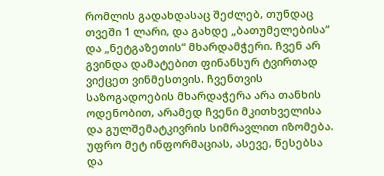რომლის გადახდასაც შეძლებ, თუნდაც თვეში 1 ლარი, და გახდე „ბათუმელებისა“ და „ნეტგაზეთის“ მხარდამჭერი. ჩვენ არ გვინდა დამატებით ფინანსურ ტვირთად ვიქცეთ ვინმესთვის. ჩვენთვის საზოგადოების მხარდაჭერა არა თანხის ოდენობით, არამედ ჩვენი მკითხველისა და გულშემატკივრის სიმრავლით იზომება.
უფრო მეტ ინფორმაციას, ასევე, წესებსა და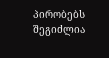პირობებს შეგიძლია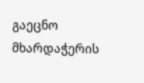გაეცნო მხარდაჭერის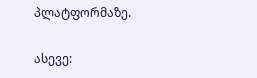პლატფორმაზე.

ასევე: